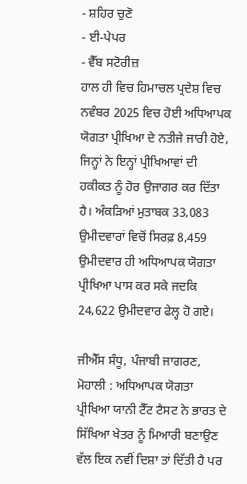- ਸ਼ਹਿਰ ਚੁਣੋ
- ਈ-ਪੇਪਰ
- ਵੈੱਬ ਸਟੋਰੀਜ਼
ਹਾਲ ਹੀ ਵਿਚ ਹਿਮਾਚਲ ਪ੍ਰਦੇਸ਼ ਵਿਚ ਨਵੰਬਰ 2025 ਵਿਚ ਹੋਈ ਅਧਿਆਪਕ ਯੋਗਤਾ ਪ੍ਰੀਖਿਆ ਦੇ ਨਤੀਜੇ ਜਾਰੀ ਹੋਏ, ਜਿਨ੍ਹਾਂ ਨੇ ਇਨ੍ਹਾਂ ਪ੍ਰੀਖਿਆਵਾਂ ਦੀ ਹਕੀਕਤ ਨੂੰ ਹੋਰ ਉਜਾਗਰ ਕਰ ਦਿੱਤਾ ਹੈ। ਅੰਕੜਿਆਂ ਮੁਤਾਬਕ 33,083 ਉਮੀਦਵਾਰਾਂ ਵਿਚੋਂ ਸਿਰਫ਼ 8,459 ਉਮੀਦਵਾਰ ਹੀ ਅਧਿਆਪਕ ਯੋਗਤਾ ਪ੍ਰੀਖਿਆ ਪਾਸ ਕਰ ਸਕੇ ਜਦਕਿ 24,622 ਉਮੀਦਵਾਰ ਫੇਲ੍ਹ ਹੋ ਗਏ।

ਜੀਐੱਸ ਸੰਧੂ, ਪੰਜਾਬੀ ਜਾਗਰਣ, ਮੋਹਾਲੀ : ਅਧਿਆਪਕ ਯੋਗਤਾ ਪ੍ਰੀਖਿਆ ਯਾਨੀ ਟੈੱਟ ਟੈਸਟ ਨੇ ਭਾਰਤ ਦੇ ਸਿੱਖਿਆ ਖੇਤਰ ਨੂੰ ਮਿਆਰੀ ਬਣਾਉਣ ਵੱਲ ਇਕ ਨਵੀਂ ਦਿਸ਼ਾ ਤਾਂ ਦਿੱਤੀ ਹੈ ਪਰ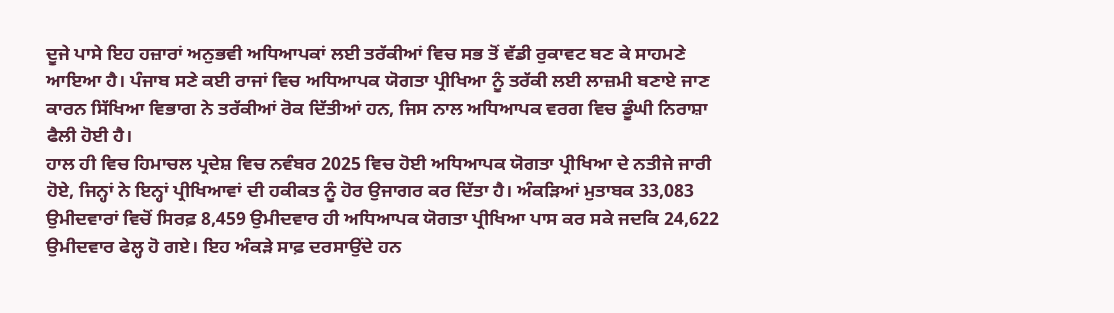ਦੂਜੇ ਪਾਸੇ ਇਹ ਹਜ਼ਾਰਾਂ ਅਨੁਭਵੀ ਅਧਿਆਪਕਾਂ ਲਈ ਤਰੱਕੀਆਂ ਵਿਚ ਸਭ ਤੋਂ ਵੱਡੀ ਰੁਕਾਵਟ ਬਣ ਕੇ ਸਾਹਮਣੇ ਆਇਆ ਹੈ। ਪੰਜਾਬ ਸਣੇ ਕਈ ਰਾਜਾਂ ਵਿਚ ਅਧਿਆਪਕ ਯੋਗਤਾ ਪ੍ਰੀਖਿਆ ਨੂੰ ਤਰੱਕੀ ਲਈ ਲਾਜ਼ਮੀ ਬਣਾਏ ਜਾਣ ਕਾਰਨ ਸਿੱਖਿਆ ਵਿਭਾਗ ਨੇ ਤਰੱਕੀਆਂ ਰੋਕ ਦਿੱਤੀਆਂ ਹਨ, ਜਿਸ ਨਾਲ ਅਧਿਆਪਕ ਵਰਗ ਵਿਚ ਡੂੰਘੀ ਨਿਰਾਸ਼ਾ ਫੈਲੀ ਹੋਈ ਹੈ।
ਹਾਲ ਹੀ ਵਿਚ ਹਿਮਾਚਲ ਪ੍ਰਦੇਸ਼ ਵਿਚ ਨਵੰਬਰ 2025 ਵਿਚ ਹੋਈ ਅਧਿਆਪਕ ਯੋਗਤਾ ਪ੍ਰੀਖਿਆ ਦੇ ਨਤੀਜੇ ਜਾਰੀ ਹੋਏ, ਜਿਨ੍ਹਾਂ ਨੇ ਇਨ੍ਹਾਂ ਪ੍ਰੀਖਿਆਵਾਂ ਦੀ ਹਕੀਕਤ ਨੂੰ ਹੋਰ ਉਜਾਗਰ ਕਰ ਦਿੱਤਾ ਹੈ। ਅੰਕੜਿਆਂ ਮੁਤਾਬਕ 33,083 ਉਮੀਦਵਾਰਾਂ ਵਿਚੋਂ ਸਿਰਫ਼ 8,459 ਉਮੀਦਵਾਰ ਹੀ ਅਧਿਆਪਕ ਯੋਗਤਾ ਪ੍ਰੀਖਿਆ ਪਾਸ ਕਰ ਸਕੇ ਜਦਕਿ 24,622 ਉਮੀਦਵਾਰ ਫੇਲ੍ਹ ਹੋ ਗਏ। ਇਹ ਅੰਕੜੇ ਸਾਫ਼ ਦਰਸਾਉਂਦੇ ਹਨ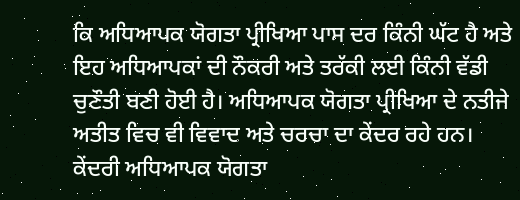ਕਿ ਅਧਿਆਪਕ ਯੋਗਤਾ ਪ੍ਰੀਖਿਆ ਪਾਸ ਦਰ ਕਿੰਨੀ ਘੱਟ ਹੈ ਅਤੇ ਇਹ ਅਧਿਆਪਕਾਂ ਦੀ ਨੌਕਰੀ ਅਤੇ ਤਰੱਕੀ ਲਈ ਕਿੰਨੀ ਵੱਡੀ ਚੁਣੌਤੀ ਬਣੀ ਹੋਈ ਹੈ। ਅਧਿਆਪਕ ਯੋਗਤਾ ਪ੍ਰੀਖਿਆ ਦੇ ਨਤੀਜੇ ਅਤੀਤ ਵਿਚ ਵੀ ਵਿਵਾਦ ਅਤੇ ਚਰਚਾ ਦਾ ਕੇਂਦਰ ਰਹੇ ਹਨ। ਕੇਂਦਰੀ ਅਧਿਆਪਕ ਯੋਗਤਾ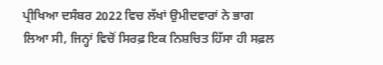ਪ੍ਰੀਖਿਆ ਦਸੰਬਰ 2022 ਵਿਚ ਲੱਖਾਂ ਉਮੀਦਵਾਰਾਂ ਨੇ ਭਾਗ ਲਿਆ ਸੀ, ਜਿਨ੍ਹਾਂ ਵਿਚੋਂ ਸਿਰਫ਼ ਇਕ ਨਿਸ਼ਚਿਤ ਹਿੱਸਾ ਹੀ ਸਫ਼ਲ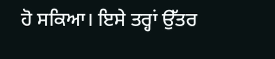ਹੋ ਸਕਿਆ। ਇਸੇ ਤਰ੍ਹਾਂ ਉੱਤਰ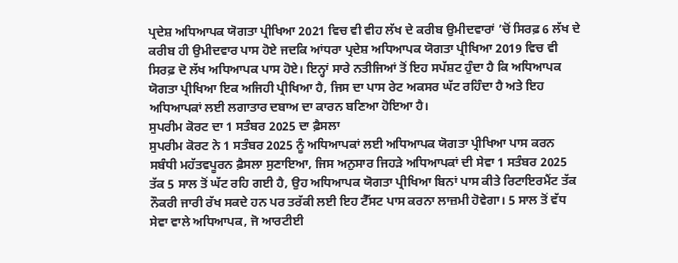ਪ੍ਰਦੇਸ਼ ਅਧਿਆਪਕ ਯੋਗਤਾ ਪ੍ਰੀਖਿਆ 2021 ਵਿਚ ਵੀ ਵੀਹ ਲੱਖ ਦੇ ਕਰੀਬ ਉਮੀਦਵਾਰਾਂ ’ਚੋਂ ਸਿਰਫ਼ 6 ਲੱਖ ਦੇ ਕਰੀਬ ਹੀ ਉਮੀਦਵਾਰ ਪਾਸ ਹੋਏ ਜਦਕਿ ਆਂਧਰਾ ਪ੍ਰਦੇਸ਼ ਅਧਿਆਪਕ ਯੋਗਤਾ ਪ੍ਰੀਖਿਆ 2019 ਵਿਚ ਵੀ ਸਿਰਫ਼ ਦੋ ਲੱਖ ਅਧਿਆਪਕ ਪਾਸ ਹੋਏ। ਇਨ੍ਹਾਂ ਸਾਰੇ ਨਤੀਜਿਆਂ ਤੋਂ ਇਹ ਸਪੱਸ਼ਟ ਹੁੰਦਾ ਹੈ ਕਿ ਅਧਿਆਪਕ ਯੋਗਤਾ ਪ੍ਰੀਖਿਆ ਇਕ ਅਜਿਹੀ ਪ੍ਰੀਖਿਆ ਹੈ, ਜਿਸ ਦਾ ਪਾਸ ਰੇਟ ਅਕਸਰ ਘੱਟ ਰਹਿੰਦਾ ਹੈ ਅਤੇ ਇਹ ਅਧਿਆਪਕਾਂ ਲਈ ਲਗਾਤਾਰ ਦਬਾਅ ਦਾ ਕਾਰਨ ਬਣਿਆ ਹੋਇਆ ਹੈ।
ਸੁਪਰੀਮ ਕੋਰਟ ਦਾ 1 ਸਤੰਬਰ 2025 ਦਾ ਫ਼ੈਸਲਾ
ਸੁਪਰੀਮ ਕੋਰਟ ਨੇ 1 ਸਤੰਬਰ 2025 ਨੂੰ ਅਧਿਆਪਕਾਂ ਲਈ ਅਧਿਆਪਕ ਯੋਗਤਾ ਪ੍ਰੀਖਿਆ ਪਾਸ ਕਰਨ ਸਬੰਧੀ ਮਹੱਤਵਪੂਰਨ ਫ਼ੈਸਲਾ ਸੁਣਾਇਆ, ਜਿਸ ਅਨੁਸਾਰ ਜਿਹੜੇ ਅਧਿਆਪਕਾਂ ਦੀ ਸੇਵਾ 1 ਸਤੰਬਰ 2025 ਤੱਕ 5 ਸਾਲ ਤੋਂ ਘੱਟ ਰਹਿ ਗਈ ਹੈ, ਉਹ ਅਧਿਆਪਕ ਯੋਗਤਾ ਪ੍ਰੀਖਿਆ ਬਿਨਾਂ ਪਾਸ ਕੀਤੇ ਰਿਟਾਇਰਮੈਂਟ ਤੱਕ ਨੌਕਰੀ ਜਾਰੀ ਰੱਖ ਸਕਦੇ ਹਨ ਪਰ ਤਰੱਕੀ ਲਈ ਇਹ ਟੈੱਸਟ ਪਾਸ ਕਰਨਾ ਲਾਜ਼ਮੀ ਹੋਵੇਗਾ। 5 ਸਾਲ ਤੋਂ ਵੱਧ ਸੇਵਾ ਵਾਲੇ ਅਧਿਆਪਕ, ਜੋ ਆਰਟੀਈ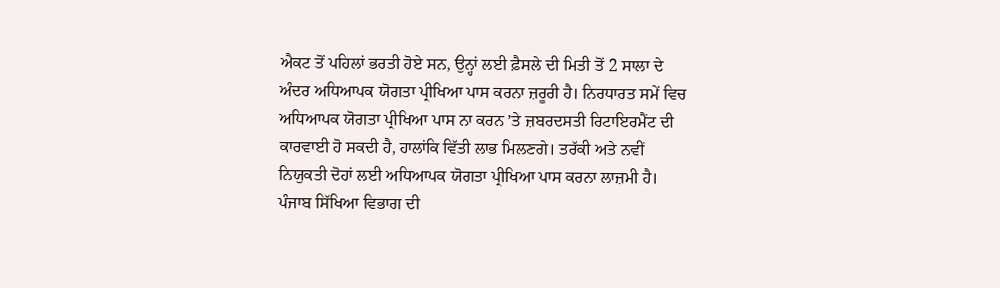ਐਕਟ ਤੋਂ ਪਹਿਲਾਂ ਭਰਤੀ ਹੋਏ ਸਨ, ਉਨ੍ਹਾਂ ਲਈ ਫ਼ੈਸਲੇ ਦੀ ਮਿਤੀ ਤੋਂ 2 ਸਾਲਾ ਦੇ ਅੰਦਰ ਅਧਿਆਪਕ ਯੋਗਤਾ ਪ੍ਰੀਖਿਆ ਪਾਸ ਕਰਨਾ ਜ਼ਰੂਰੀ ਹੈ। ਨਿਰਧਾਰਤ ਸਮੇਂ ਵਿਚ ਅਧਿਆਪਕ ਯੋਗਤਾ ਪ੍ਰੀਖਿਆ ਪਾਸ ਨਾ ਕਰਨ ’ਤੇ ਜ਼ਬਰਦਸਤੀ ਰਿਟਾਇਰਮੈਂਟ ਦੀ ਕਾਰਵਾਈ ਹੋ ਸਕਦੀ ਹੈ, ਹਾਲਾਂਕਿ ਵਿੱਤੀ ਲਾਭ ਮਿਲਣਗੇ। ਤਰੱਕੀ ਅਤੇ ਨਵੀਂ ਨਿਯੁਕਤੀ ਦੋਹਾਂ ਲਈ ਅਧਿਆਪਕ ਯੋਗਤਾ ਪ੍ਰੀਖਿਆ ਪਾਸ ਕਰਨਾ ਲਾਜ਼ਮੀ ਹੈ।
ਪੰਜਾਬ ਸਿੱਖਿਆ ਵਿਭਾਗ ਦੀ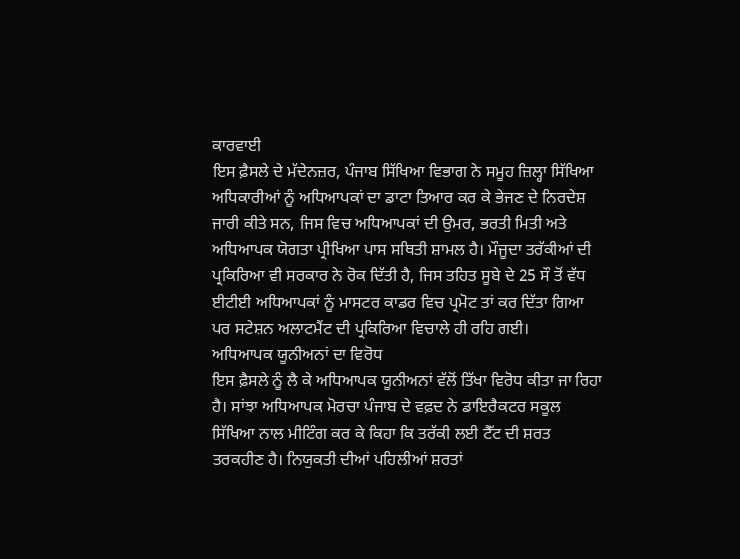ਕਾਰਵਾਈ
ਇਸ ਫ਼ੈਸਲੇ ਦੇ ਮੱਦੇਨਜ਼ਰ, ਪੰਜਾਬ ਸਿੱਖਿਆ ਵਿਭਾਗ ਨੇ ਸਮੂਹ ਜ਼ਿਲ੍ਹਾ ਸਿੱਖਿਆ ਅਧਿਕਾਰੀਆਂ ਨੂੰ ਅਧਿਆਪਕਾਂ ਦਾ ਡਾਟਾ ਤਿਆਰ ਕਰ ਕੇ ਭੇਜਣ ਦੇ ਨਿਰਦੇਸ਼ ਜਾਰੀ ਕੀਤੇ ਸਨ, ਜਿਸ ਵਿਚ ਅਧਿਆਪਕਾਂ ਦੀ ਉਮਰ, ਭਰਤੀ ਮਿਤੀ ਅਤੇ ਅਧਿਆਪਕ ਯੋਗਤਾ ਪ੍ਰੀਖਿਆ ਪਾਸ ਸਥਿਤੀ ਸ਼ਾਮਲ ਹੈ। ਮੌਜੂਦਾ ਤਰੱਕੀਆਂ ਦੀ ਪ੍ਰਕਿਰਿਆ ਵੀ ਸਰਕਾਰ ਨੇ ਰੋਕ ਦਿੱਤੀ ਹੈ, ਜਿਸ ਤਹਿਤ ਸੂਬੇ ਦੇ 25 ਸੌ ਤੋਂ ਵੱਧ ਈਟੀਈ ਅਧਿਆਪਕਾਂ ਨੂੰ ਮਾਸਟਰ ਕਾਡਰ ਵਿਚ ਪ੍ਰਮੋਟ ਤਾਂ ਕਰ ਦਿੱਤਾ ਗਿਆ ਪਰ ਸਟੇਸ਼ਨ ਅਲਾਟਮੈਂਟ ਦੀ ਪ੍ਰਕਿਰਿਆ ਵਿਚਾਲੇ ਹੀ ਰਹਿ ਗਈ।
ਅਧਿਆਪਕ ਯੂਨੀਅਨਾਂ ਦਾ ਵਿਰੋਧ
ਇਸ ਫ਼ੈਸਲੇ ਨੂੰ ਲੈ ਕੇ ਅਧਿਆਪਕ ਯੂਨੀਅਨਾਂ ਵੱਲੋਂ ਤਿੱਖਾ ਵਿਰੋਧ ਕੀਤਾ ਜਾ ਰਿਹਾ ਹੈ। ਸਾਂਝਾ ਅਧਿਆਪਕ ਮੋਰਚਾ ਪੰਜਾਬ ਦੇ ਵਫ਼ਦ ਨੇ ਡਾਇਰੈਕਟਰ ਸਕੂਲ ਸਿੱਖਿਆ ਨਾਲ ਮੀਟਿੰਗ ਕਰ ਕੇ ਕਿਹਾ ਕਿ ਤਰੱਕੀ ਲਈ ਟੈੱਟ ਦੀ ਸ਼ਰਤ ਤਰਕਹੀਣ ਹੈ। ਨਿਯੁਕਤੀ ਦੀਆਂ ਪਹਿਲੀਆਂ ਸ਼ਰਤਾਂ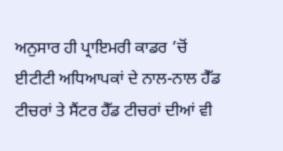ਅਨੁਸਾਰ ਹੀ ਪ੍ਰਾਇਮਰੀ ਕਾਡਰ ’ਚੋਂ ਈਟੀਟੀ ਅਧਿਆਪਕਾਂ ਦੇ ਨਾਲ-ਨਾਲ ਹੈੱਡ ਟੀਚਰਾਂ ਤੇ ਸੈਂਟਰ ਹੈੱਡ ਟੀਚਰਾਂ ਦੀਆਂ ਵੀ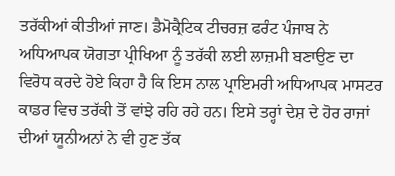ਤਰੱਕੀਆਂ ਕੀਤੀਆਂ ਜਾਣ। ਡੈਮੋਕ੍ਰੈਟਿਕ ਟੀਚਰਜ਼ ਫਰੰਟ ਪੰਜਾਬ ਨੇ ਅਧਿਆਪਕ ਯੋਗਤਾ ਪ੍ਰੀਖਿਆ ਨੂੰ ਤਰੱਕੀ ਲਈ ਲਾਜ਼ਮੀ ਬਣਾਉਣ ਦਾ ਵਿਰੋਧ ਕਰਦੇ ਹੋਏ ਕਿਹਾ ਹੈ ਕਿ ਇਸ ਨਾਲ ਪ੍ਰਾਇਮਰੀ ਅਧਿਆਪਕ ਮਾਸਟਰ ਕਾਡਰ ਵਿਚ ਤਰੱਕੀ ਤੋਂ ਵਾਂਝੇ ਰਹਿ ਰਹੇ ਹਨ। ਇਸੇ ਤਰ੍ਹਾਂ ਦੇਸ਼ ਦੇ ਹੋਰ ਰਾਜਾਂ ਦੀਆਂ ਯੂਨੀਅਨਾਂ ਨੇ ਵੀ ਹੁਣ ਤੱਕ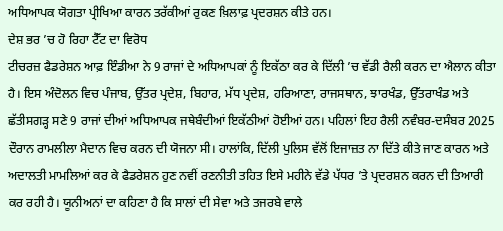ਅਧਿਆਪਕ ਯੋਗਤਾ ਪ੍ਰੀਖਿਆ ਕਾਰਨ ਤਰੱਕੀਆਂ ਰੁਕਣ ਖ਼ਿਲਾਫ਼ ਪ੍ਰਦਰਸ਼ਨ ਕੀਤੇ ਹਨ।
ਦੇਸ਼ ਭਰ ’ਚ ਹੋ ਰਿਹਾ ਟੈੱਟ ਦਾ ਵਿਰੋਧ
ਟੀਚਰਜ਼ ਫੈਡਰੇਸ਼ਨ ਆਫ਼ ਇੰਡੀਆ ਨੇ 9 ਰਾਜਾਂ ਦੇ ਅਧਿਆਪਕਾਂ ਨੂੰ ਇਕੱਠਾ ਕਰ ਕੇ ਦਿੱਲੀ ’ਚ ਵੱਡੀ ਰੈਲੀ ਕਰਨ ਦਾ ਐਲਾਨ ਕੀਤਾ ਹੈ। ਇਸ ਅੰਦੋਲਨ ਵਿਚ ਪੰਜਾਬ, ਉੱਤਰ ਪ੍ਰਦੇਸ਼, ਬਿਹਾਰ, ਮੱਧ ਪ੍ਰਦੇਸ਼, ਹਰਿਆਣਾ, ਰਾਜਸਥਾਨ, ਝਾਰਖੰਡ, ਉੱਤਰਾਖੰਡ ਅਤੇ ਛੱਤੀਸਗੜ੍ਹ ਸਣੇ 9 ਰਾਜਾਂ ਦੀਆਂ ਅਧਿਆਪਕ ਜਥੇਬੰਦੀਆਂ ਇਕੱਠੀਆਂ ਹੋਈਆਂ ਹਨ। ਪਹਿਲਾਂ ਇਹ ਰੈਲੀ ਨਵੰਬਰ-ਦਸੰਬਰ 2025 ਦੌਰਾਨ ਰਾਮਲੀਲਾ ਮੈਦਾਨ ਵਿਚ ਕਰਨ ਦੀ ਯੋਜਨਾ ਸੀ। ਹਾਲਾਂਕਿ, ਦਿੱਲੀ ਪੁਲਿਸ ਵੱਲੋਂ ਇਜਾਜ਼ਤ ਨਾ ਦਿੱਤੇ ਕੀਤੇ ਜਾਣ ਕਾਰਨ ਅਤੇ ਅਦਾਲਤੀ ਮਾਮਲਿਆਂ ਕਰ ਕੇ ਫੈਡਰੇਸ਼ਨ ਹੁਣ ਨਵੀਂ ਰਣਨੀਤੀ ਤਹਿਤ ਇਸੇ ਮਹੀਨੇ ਵੱਡੇ ਪੱਧਰ ’ਤੇ ਪ੍ਰਦਰਸ਼ਨ ਕਰਨ ਦੀ ਤਿਆਰੀ ਕਰ ਰਹੀ ਹੈ। ਯੂਨੀਅਨਾਂ ਦਾ ਕਹਿਣਾ ਹੈ ਕਿ ਸਾਲਾਂ ਦੀ ਸੇਵਾ ਅਤੇ ਤਜਰਬੇ ਵਾਲੇ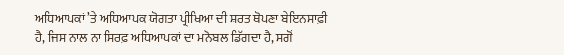ਅਧਿਆਪਕਾਂ ’ਤੇ ਅਧਿਆਪਕ ਯੋਗਤਾ ਪ੍ਰੀਖਿਆ ਦੀ ਸ਼ਰਤ ਥੋਪਣਾ ਬੇਇਨਸਾਫ਼ੀ ਹੈ, ਜਿਸ ਨਾਲ ਨਾ ਸਿਰਫ਼ ਅਧਿਆਪਕਾਂ ਦਾ ਮਨੋਬਲ ਡਿੱਗਦਾ ਹੈ, ਸਗੋਂ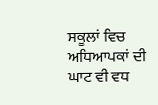ਸਕੂਲਾਂ ਵਿਚ ਅਧਿਆਪਕਾਂ ਦੀ ਘਾਟ ਵੀ ਵਧ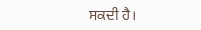ਸਕਦੀ ਹੈ।